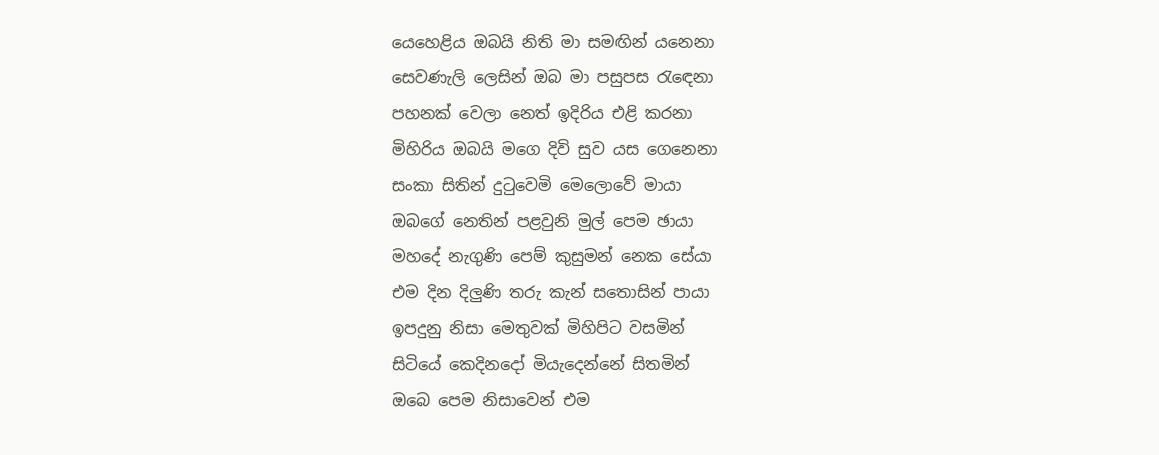යෙහෙළිය ඔබයි නිති මා සමඟින් යනෙනා
සෙවණැලි ලෙසින් ඔබ මා පසුපස රැඳෙනා
පහනක් වෙලා නෙත් ඉදිරිය එළි කරනා
මිහිරිය ඔබයි මගෙ දිවි සුව යස ගෙනෙනා
සංකා සිතින් දුටුවෙමි මෙලොවේ මායා
ඔබගේ නෙතින් පළවුනි මුල් පෙම ඡායා
මහදේ නැගුණි පෙම් කුසුමන් නෙක සේයා
එම දින දිලුණි තරු කැන් සතොසින් පායා
ඉපදුනු නිසා මෙතුවක් මිහිපිට වසමින්
සිටියේ කෙදිනදෝ මියැදෙන්නේ සිතමින්
ඔබෙ පෙම නිසාවෙන් එම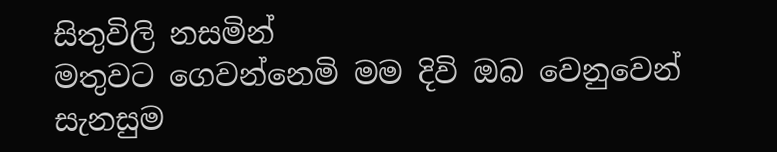සිතුවිලි නසමින්
මතුවට ගෙවන්නෙමි මම දිවි ඔබ වෙනුවෙන්
සැනසුම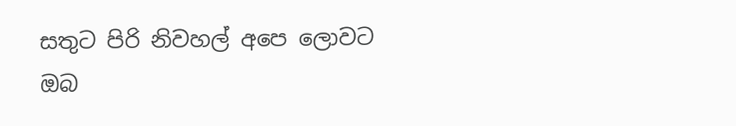සතුට පිරි නිවහල් අපෙ ලොවට
ඔබ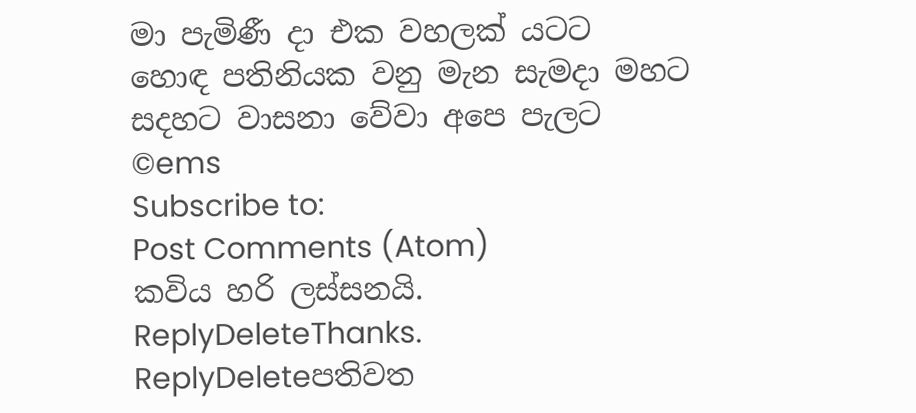මා පැමිණී දා එක වහලක් යටට
හොඳ පතිනියක වනු මැන සැමදා මහට
සදහට වාසනා වේවා අපෙ පැලට
©ems
Subscribe to:
Post Comments (Atom)
කවිය හරි ලස්සනයි.
ReplyDeleteThanks.
ReplyDeleteපතිවත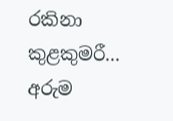රකිනා කුළකුමරී... අරුම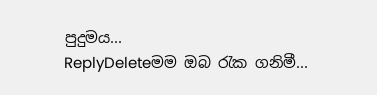පුදුමය...
ReplyDeleteමම ඔබ රැක ගනිමී...